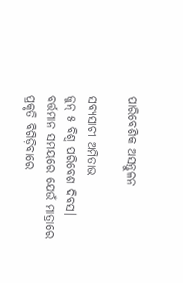ପାରିବେଶିକ ଅସନ୍ତୁଳନ

ସବ୍ୟସାଚୀ ଅମିତାଭ
ଜୁନ୍‌ ୫ ବିଶ୍ୱ ପରିବେଶ ଦିବସ। ବର୍ତ୍ତମାନ ସମୟରେ ଯେଉଁ ମାତ୍ରାରେ ପ୍ରକୃତି ବିଗିଡ଼ିବାରେ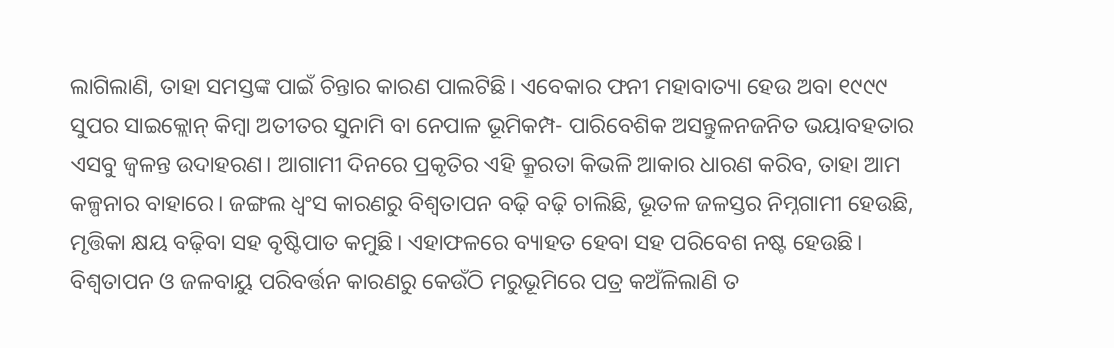ଲାଗିଲାଣି, ତାହା ସମସ୍ତଙ୍କ ପାଇଁ ଚିନ୍ତାର କାରଣ ପାଲଟିଛି। ଏବେକାର ଫନୀ ମହାବାତ୍ୟା ହେଉ ଅବା ୧୯୯୯ ସୁପର ସାଇକ୍ଲୋନ୍‌ କିମ୍ବା ଅତୀତର ସୁନାମି ବା ନେପାଳ ଭୂମିକମ୍ପ- ପାରିବେଶିକ ଅସନ୍ତୁଳନଜନିତ ଭୟାବହତାର ଏସବୁ ଜ୍ୱଳନ୍ତ ଉଦାହରଣ। ଆଗାମୀ ଦିନରେ ପ୍ରକୃତିର ଏହି କ୍ରୂରତା କିଭଳି ଆକାର ଧାରଣ କରିବ, ତାହା ଆମ କଳ୍ପନାର ବାହାରେ। ଜଙ୍ଗଲ ଧ୍ୱଂସ କାରଣରୁ ବିଶ୍ୱତାପନ ବଢ଼ି ବଢ଼ି ଚାଲିଛି, ଭୂତଳ ଜଳସ୍ତର ନିମ୍ନଗାମୀ ହେଉଛି, ମୃତ୍ତିକା କ୍ଷୟ ବଢ଼ିବା ସହ ବୃଷ୍ଟିପାତ କମୁଛି। ଏହାଫଳରେ ବ୍ୟାହତ ହେବା ସହ ପରିବେଶ ନଷ୍ଟ ହେଉଛି।
ବିଶ୍ୱତାପନ ଓ ଜଳବାୟୁ ପରିବର୍ତ୍ତନ କାରଣରୁ କେଉଁଠି ମରୁଭୂମିରେ ପତ୍ର କଅଁଳିଲାଣି ତ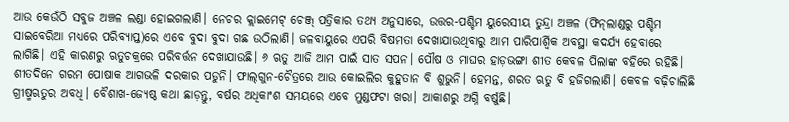ଆଉ କେଉଁଠି ସବୁଜ ଅଞ୍ଚଳ ଲଣ୍ଡା ହୋଇଗଲାଣି। ନେଚର କ୍ଲାଇମେଟ୍‌ ଚେଞ୍ଜ୍‌ ପତ୍ରିକାର ତଥ୍ୟ ଅନୁସାରେ, ଉତ୍ତର-ପଶ୍ଚିମ ୟୁରେସୀୟ ତୁନ୍ଦ୍ରା ଅଞ୍ଚଳ (ଫିନ୍‌ଲାଣ୍ଡରୁ ପଶ୍ଚିମ ସାଇବେରିଆ ମଧ୍ୟରେ ପରିବ୍ୟାପ୍ତ)ରେ ଏବେ ବୁଦା ବୁଦା ଗଛ ଉଠିଲାଣି। ଜଳବାୟୁରେ ଏପରି ବିଷମତା ଦେଖାଯାଉଥିବାରୁ ଆମ ପାରିପାର୍ଶ୍ୱିକ ଅବସ୍ଥା କଦର୍ଯ୍ୟ ହେବାରେ ଲାଗିଛି। ଏହି କାରଣରୁ ଋତୁଚକ୍ରରେ ପରିବର୍ତ୍ତନ ଦେଖାଯାଉଛି। ୬ ଋତୁ ଆଜି ଆମ ପାଇଁ ସାତ ସପନ। ପୌଷ ଓ ମାଘର ହାଡ଼ଭଙ୍ଗା ଶୀତ କେବଳ ପିଲାଙ୍କ ବହିରେ ରହିଛି। ଶୀତଦିନେ ଗରମ ପୋଷାକ ଆଗଭଳି ଦରକାର ପଡୁନି। ଫାଲ୍‌ଗୁନ-ଚୈତ୍ରରେ ଆଉ କୋଇଲିର କୁହୁତାନ ବି ଶୁଭୁନି। ହେମନ୍ତ, ଶରତ ଋତୁ ବି ହଜିଗଲାଣି। କେବଳ ବଢ଼ିଚାଲିଛି ଗ୍ରୀଷ୍ମଋତୁର ଅବଧି। ବୈଶାଖ-ଜ୍ୟେଷ୍ଠ କଥା ଛାଡ଼ନ୍ତୁ, ବର୍ଷର ଅଧିକାଂଶ ସମୟରେ ଏବେ ମୁଣ୍ଡଫଟା ଖରା। ଆକାଶରୁ ଅଗ୍ନି ବର୍ଷୁଛି।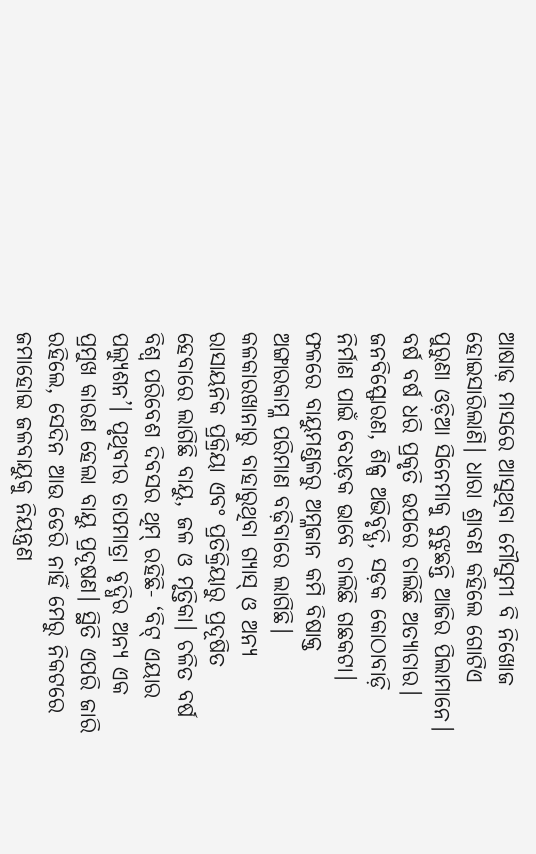ଆଷାଢ଼ ମାସରେ ଆସୁଥିବା ମୌସୁମୀ ବି ନିଖୋଜ ହୋଇସାରିଲାଣି। ଧାରା ଶ୍ରାବଣ କହିଲେ ଗୋଟିଏ ପୁରୁଣା ଓଡ଼ିଆ ସିନେମାକୁ ବୁଝୁଛନ୍ତି ଆଜିର ପିଲାମାନେ।
ବର୍ଷ ବର୍ଷ ଧରି ପ୍ରକୃତି ଉପରେ ଚାଲିଛି ଅତ୍ୟାଚାର। ଜନବିସ୍ଫୋରଣ, ଶିଳ୍ପ ଅଭିବୃଦ୍ଧି, ସଡ଼କ କୋଠାବାଡ଼ି ନିର୍ମାଣ ପାଇଁ ବେଧଡ଼କ ଭାବେ ଚାଲିଛି ଗଛକଟା। ଫଳରେ ବାୟୁମଣ୍ଡଳରୁ ଅମ୍ଳଜାନ କମି ବିଷାକ୍ତ ଅଙ୍ଗାରକାମ୍ଳ ପରିମାଣ ବଢ଼ିବାରେ ଲାଗିଛି। କଳକାରଖାନାରୁ ବାହାରୁଥିବା ଗ୍ୟାସ୍‌ ଓ ଅନ୍ୟ ରାସାୟନିକ ପ୍ରକ୍ରିୟା ଏବଂ ପ୍ରତିକ୍ରିୟାରୁ ପ୍ରଦୂଷିତ ହେବାରେ ଲାଗିଛି ବାୟୁ, ଜଳ ଓ ମୃତ୍ତିକା। ଚଳିତ ବର୍ଷ ବିଶ୍ୱ ପରିବେଶ ଦିବସର ଥିମ୍‌ ରହିଛି- ‘ବିଟ୍‌ ଏୟାର ପଲ୍ୟୁଶନ’। ପୃଥିବୀର ତାପମାତ୍ରା ବୃଦ୍ଧିର ଅନ୍ୟ ଏକ ପ୍ରମୁଖ କାରଣ ହେଲା ବାୟୁ ପ୍ରଦୂଷଣ। ସ୍ଥିତି ଏପରି ଜାରି ରହିଲେ, ସେଦିନ ଆଉ ଡେରି ନାହିଁ ମେରୁ ନିକଟରେ ଜମାହୋଇ ଜଳବାୟୁକୁ ନିୟନ୍ତ୍ରଣ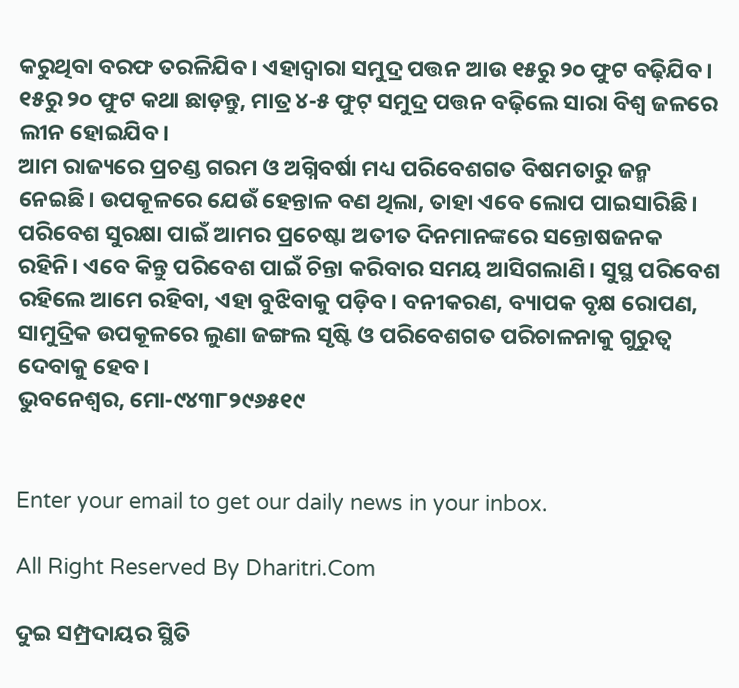କରୁଥିବା ବରଫ ତରଳିଯିବ। ଏହାଦ୍ୱାରା ସମୁଦ୍ର ପତ୍ତନ ଆଉ ୧୫ରୁ ୨୦ ଫୁଟ ବଢ଼ିଯିବ। ୧୫ରୁ ୨୦ ଫୁଟ କଥା ଛାଡ଼ନ୍ତୁ, ମାତ୍ର ୪-୫ ଫୁଟ୍‌ ସମୁଦ୍ର ପତ୍ତନ ବଢ଼ିଲେ ସାରା ବିଶ୍ୱ ଜଳରେ ଲୀନ ହୋଇଯିବ।
ଆମ ରାଜ୍ୟରେ ପ୍ରଚଣ୍ଡ ଗରମ ଓ ଅଗ୍ନିବର୍ଷା ମଧ୍ୟ ପରିବେଶଗତ ବିଷମତାରୁ ଜନ୍ମ ନେଇଛି। ଉପକୂଳରେ ଯେଉଁ ହେନ୍ତାଳ ବଣ ଥିଲା, ତାହା ଏବେ ଲୋପ ପାଇସାରିଛି। ପରିବେଶ ସୁରକ୍ଷା ପାଇଁ ଆମର ପ୍ରଚେଷ୍ଟା ଅତୀତ ଦିନମାନଙ୍କରେ ସନ୍ତୋଷଜନକ ରହିନି। ଏବେ କିନ୍ତୁ ପରିବେଶ ପାଇଁ ଚିନ୍ତା କରିବାର ସମୟ ଆସିଗଲାଣି। ସୁସ୍ଥ ପରିବେଶ ରହିଲେ ଆମେ ରହିବା, ଏହା ବୁଝିବାକୁ ପଡ଼ିବ। ବନୀକରଣ, ବ୍ୟାପକ ବୃକ୍ଷ ରୋପଣ, ସାମୁଦ୍ରିକ ଉପକୂଳରେ ଲୁଣା ଜଙ୍ଗଲ ସୃଷ୍ଟି ଓ ପରିବେଶଗତ ପରିଚାଳନାକୁ ଗୁରୁତ୍ୱ ଦେବାକୁ ହେବ।
ଭୁବନେଶ୍ୱର, ମୋ-୯୪୩୮୨୯୬୫୧୯


Enter your email to get our daily news in your inbox.

All Right Reserved By Dharitri.Com

ଦୁଇ ସମ୍ପ୍ରଦାୟର ସ୍ଥିତି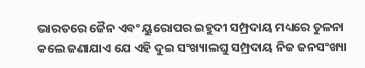ଭାରତରେ ଜୈନ ଏବଂ ୟୁରୋପର ଇହୁଦୀ ସମ୍ପ୍ରଦାୟ ମଧ୍ୟରେ ତୁଳନା କଲେ ଜଣାଯାଏ ଯେ ଏହି ଦୁଇ ସଂଖ୍ୟାଲଘୁ ସମ୍ପ୍ରଦାୟ ନିଜ ଜନସଂଖ୍ୟା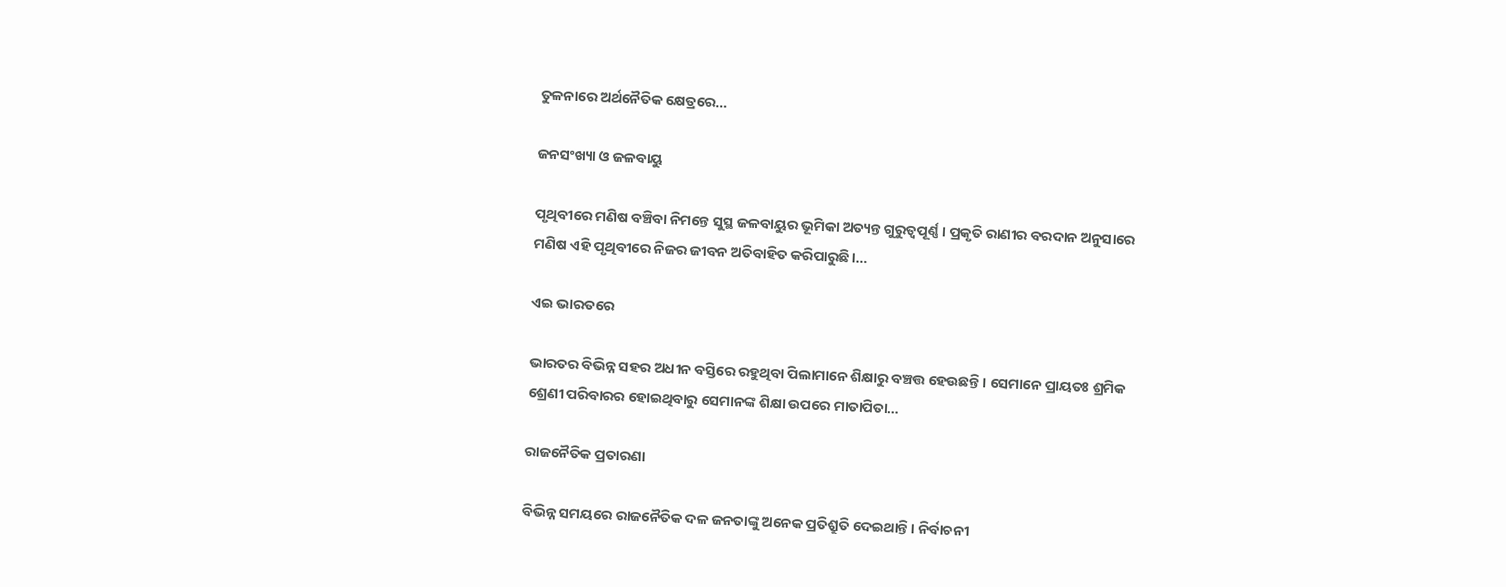ତୁଳନାରେ ଅର୍ଥନୈତିକ କ୍ଷେତ୍ରରେ…

ଜନସଂଖ୍ୟା ଓ ଜଳବାୟୁ

ପୃଥିବୀରେ ମଣିଷ ବଞ୍ଚିବା ନିମନ୍ତେ ସୁସ୍ଥ ଜଳବାୟୁର ଭୂମିକା ଅତ୍ୟନ୍ତ ଗୁରୁତ୍ୱପୂର୍ଣ୍ଣ। ପ୍ରକୃତି ରାଣୀର ବରଦାନ ଅନୁସାରେ ମଣିଷ ଏହି ପୃଥିବୀରେ ନିଜର ଜୀବନ ଅତିବାହିତ କରିପାରୁଛି।…

ଏଇ ଭାରତରେ

ଭାରତର ବିଭିନ୍ନ ସହର ଅଧୀନ ବସ୍ତିରେ ରହୁଥିବା ପିଲାମାନେ ଶିକ୍ଷାରୁ ବଞ୍ଚତ୍ତ ହେଉଛନ୍ତି। ସେମାନେ ପ୍ରାୟତଃ ଶ୍ରମିକ ଶ୍ରେଣୀ ପରିବାରର ହୋଇଥିବାରୁ ସେମାନଙ୍କ ଶିକ୍ଷା ଉପରେ ମାତାପିତା…

ରାଜନୈତିକ ପ୍ରତାରଣା

ବିଭିନ୍ନ ସମୟରେ ରାଜନୈତିକ ଦଳ ଜନତାଙ୍କୁ ଅନେକ ପ୍ରତିଶ୍ରୁତି ଦେଇଥାନ୍ତି। ନିର୍ବାଚନୀ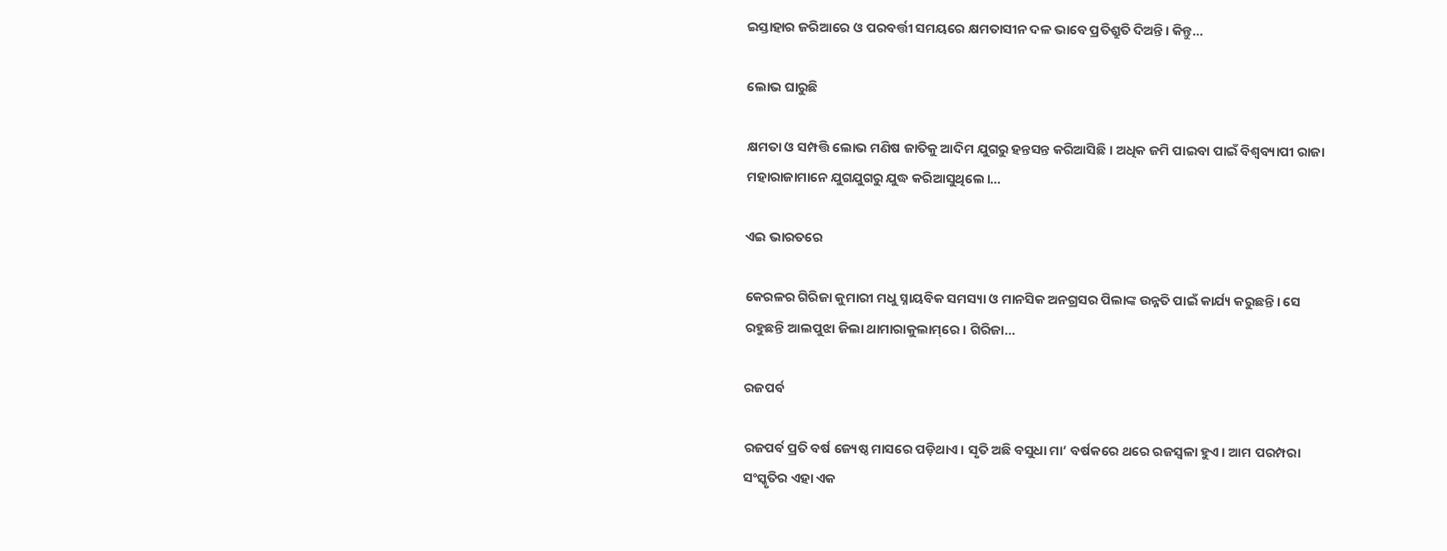ଇସ୍ତାହାର ଜରିଆରେ ଓ ପରବର୍ତ୍ତୀ ସମୟରେ କ୍ଷମତାସୀନ ଦଳ ଭାବେ ପ୍ରତିଶ୍ରୁତି ଦିଅନ୍ତି। କିନ୍ତୁ…

ଲୋଭ ଘାରୁଛି

କ୍ଷମତା ଓ ସମ୍ପତ୍ତି ଲୋଭ ମଣିଷ ଜାତିକୁ ଆଦିମ ଯୁଗରୁ ହନ୍ତସନ୍ତ କରିଆସିଛି। ଅଧିକ ଜମି ପାଇବା ପାଇଁ ବିଶ୍ୱବ୍ୟାପୀ ରାଜା ମହାରାଜାମାନେ ଯୁଗଯୁଗରୁ ଯୁଦ୍ଧ କରିଆସୁଥିଲେ।…

ଏଇ ଭାରତରେ

କେରଳର ଗିରିଜା କୁମାରୀ ମଧୁ ସ୍ନାୟବିକ ସମସ୍ୟା ଓ ମାନସିକ ଅନଗ୍ରସର ପିଲାଙ୍କ ଉନ୍ନତି ପାଇଁ କାର୍ଯ୍ୟ କରୁଛନ୍ତି। ସେ ରହୁଛନ୍ତି ଆଲପୁଝା ଜିଲା ଥାମାରାକୁଲାମ୍‌ରେ। ଗିରିଜା…

ରଜପର୍ବ

ରଜପର୍ବ ପ୍ରତି ବର୍ଷ ଜ୍ୟେଷ୍ଠ ମାସରେ ପଡ଼ିଥାଏ। ସୃତି ଅଛି ବସୁଧା ମା’ ବର୍ଷକରେ ଥରେ ରଜସ୍ବଳା ହୁଏ। ଆମ ପରମ୍ପରା ସଂସ୍କୃତିର ଏହା ଏକ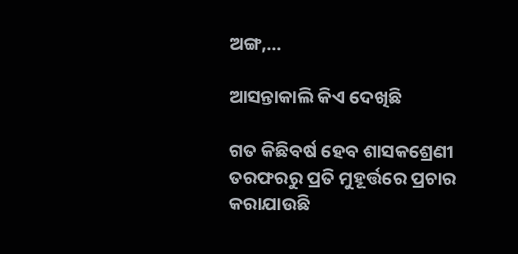ଅଙ୍ଗ,…

ଆସନ୍ତାକାଲି କିଏ ଦେଖିଛି

ଗତ କିଛିବର୍ଷ ହେବ ଶାସକଶ୍ରେଣୀ ତରଫରରୁ ପ୍ରତି ମୁହୂର୍ତ୍ତରେ ପ୍ରଚାର କରାଯାଉଛି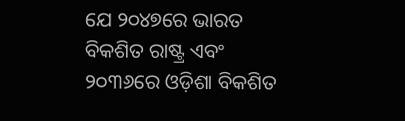ଯେ ୨୦୪୭ରେ ଭାରତ ବିକଶିତ ରାଷ୍ଟ୍ର ଏବଂ ୨୦୩୬ରେ ଓଡ଼ିଶା ବିକଶିତ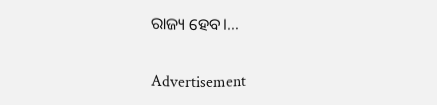ରାଜ୍ୟ ହେବ।…

Advertisement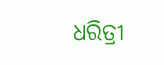ଧରିତ୍ରୀ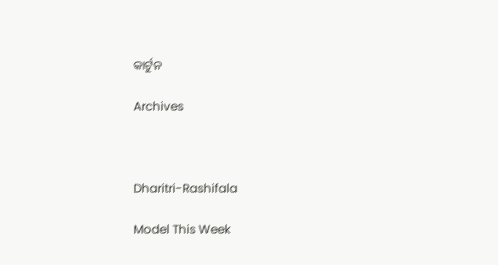କାର୍ଟୁନ

Archives



Dharitri-Rashifala

Model This Week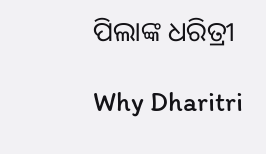ପିଲାଙ୍କ ଧରିତ୍ରୀ

Why Dharitri